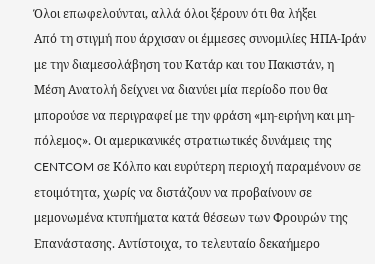Όλοι επωφελούνται, αλλά όλοι ξέρουν ότι θα λήξει
Από τη στιγμή που άρχισαν οι έμμεσες συνομιλίες ΗΠΑ-Ιράν με την διαμεσολάβηση του Κατάρ και του Πακιστάν, η Μέση Ανατολή δείχνει να διανύει μία περίοδο που θα μπορούσε να περιγραφεί με την φράση «μη-ειρήνη και μη-πόλεμος». Οι αμερικανικές στρατιωτικές δυνάμεις της CENTCOM σε Κόλπο και ευρύτερη περιοχή παραμένουν σε ετοιμότητα, χωρίς να διστάζουν να προβαίνουν σε μεμονωμένα κτυπήματα κατά θέσεων των Φρουρών της Επανάστασης. Αντίστοιχα, το τελευταίο δεκαήμερο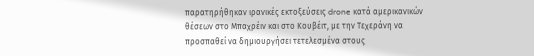παρατηρήθηκαν ιρανικές εκτοξεύσεις drone κατά αμερικανικών θέσεων στο Μπαχρέιν και στο Κουβέιτ, με την Τεχεράνη να προσπαθεί να δημιουργήσει τετελεσμένα στους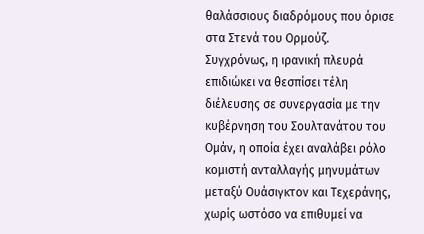θαλάσσιους διαδρόμους που όρισε στα Στενά του Ορμούζ. Συγχρόνως, η ιρανική πλευρά επιδιώκει να θεσπίσει τέλη διέλευσης σε συνεργασία με την κυβέρνηση του Σουλτανάτου του Ομάν, η οποία έχει αναλάβει ρόλο κομιστή ανταλλαγής μηνυμάτων μεταξύ Ουάσιγκτον και Τεχεράνης, χωρίς ωστόσο να επιθυμεί να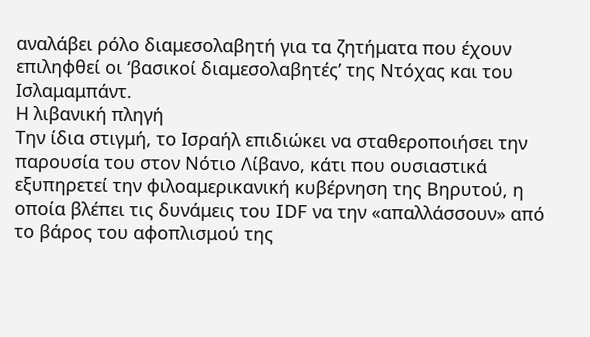αναλάβει ρόλο διαμεσολαβητή για τα ζητήματα που έχουν επιληφθεί οι ‘βασικοί διαμεσολαβητές’ της Ντόχας και του Ισλαμαμπάντ.
Η λιβανική πληγή
Την ίδια στιγμή, το Ισραήλ επιδιώκει να σταθεροποιήσει την παρουσία του στον Νότιο Λίβανο, κάτι που ουσιαστικά εξυπηρετεί την φιλοαμερικανική κυβέρνηση της Βηρυτού, η οποία βλέπει τις δυνάμεις του IDF να την «απαλλάσσουν» από το βάρος του αφοπλισμού της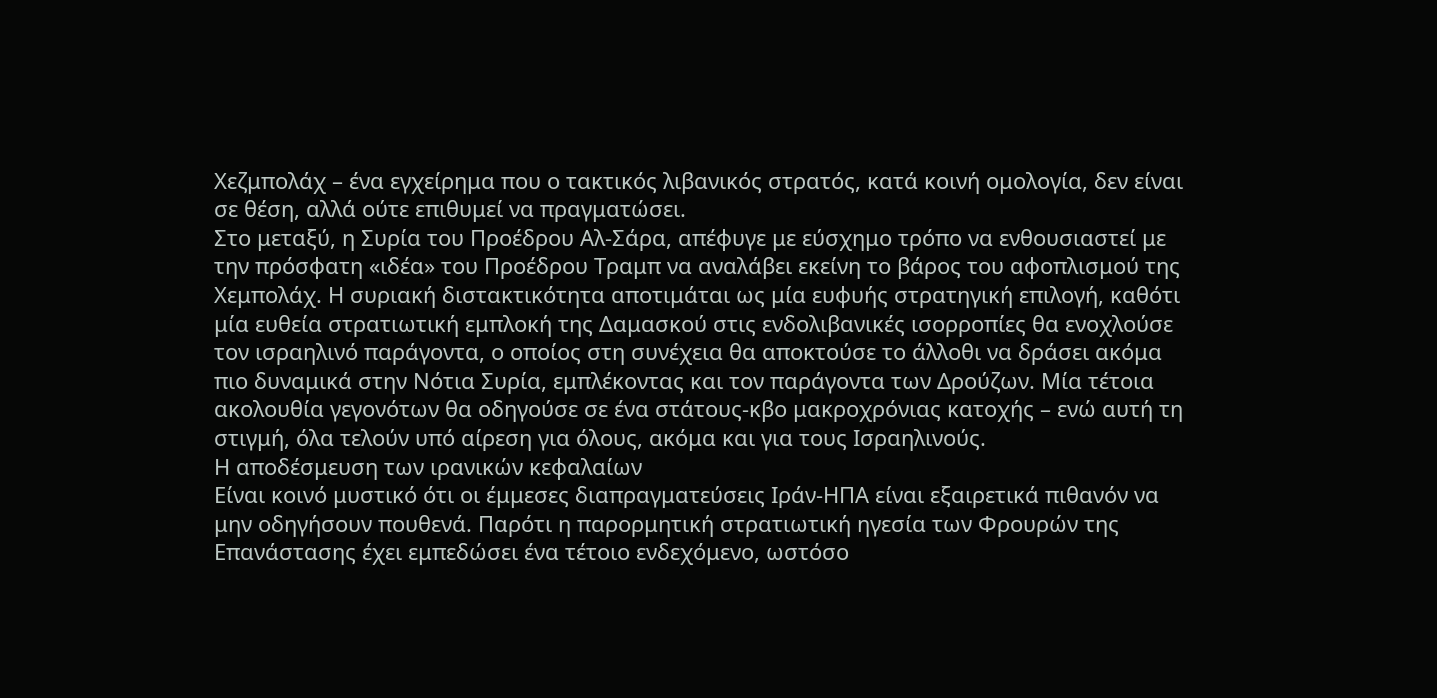Χεζμπολάχ – ένα εγχείρημα που ο τακτικός λιβανικός στρατός, κατά κοινή ομολογία, δεν είναι σε θέση, αλλά ούτε επιθυμεί να πραγματώσει.
Στο μεταξύ, η Συρία του Προέδρου Αλ-Σάρα, απέφυγε με εύσχημο τρόπο να ενθουσιαστεί με την πρόσφατη «ιδέα» του Προέδρου Τραμπ να αναλάβει εκείνη το βάρος του αφοπλισμού της Χεμπολάχ. Η συριακή διστακτικότητα αποτιμάται ως μία ευφυής στρατηγική επιλογή, καθότι μία ευθεία στρατιωτική εμπλοκή της Δαμασκού στις ενδολιβανικές ισορροπίες θα ενοχλούσε τον ισραηλινό παράγοντα, ο οποίος στη συνέχεια θα αποκτούσε το άλλοθι να δράσει ακόμα πιο δυναμικά στην Νότια Συρία, εμπλέκοντας και τον παράγοντα των Δρούζων. Μία τέτοια ακολουθία γεγονότων θα οδηγούσε σε ένα στάτους-κβο μακροχρόνιας κατοχής – ενώ αυτή τη στιγμή, όλα τελούν υπό αίρεση για όλους, ακόμα και για τους Ισραηλινούς.
Η αποδέσμευση των ιρανικών κεφαλαίων
Είναι κοινό μυστικό ότι οι έμμεσες διαπραγματεύσεις Ιράν-ΗΠΑ είναι εξαιρετικά πιθανόν να μην οδηγήσουν πουθενά. Παρότι η παρορμητική στρατιωτική ηγεσία των Φρουρών της Επανάστασης έχει εμπεδώσει ένα τέτοιο ενδεχόμενο, ωστόσο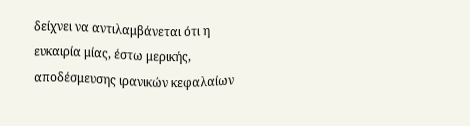δείχνει να αντιλαμβάνεται ότι η ευκαιρία μίας, έστω μερικής, αποδέσμευσης ιρανικών κεφαλαίων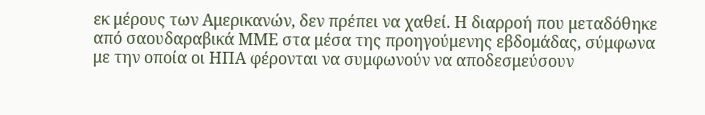εκ μέρους των Αμερικανών, δεν πρέπει να χαθεί. Η διαρροή που μεταδόθηκε από σαουδαραβικά ΜΜΕ στα μέσα της προηγούμενης εβδομάδας, σύμφωνα με την οποία οι ΗΠΑ φέρονται να συμφωνούν να αποδεσμεύσουν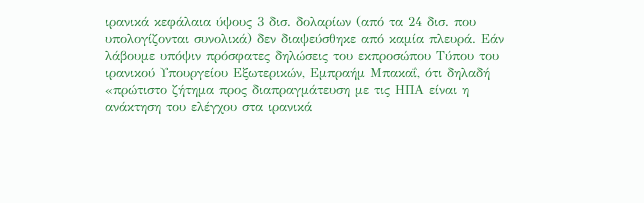ιρανικά κεφάλαια ύψους 3 δισ. δολαρίων (από τα 24 δισ. που υπολογίζονται συνολικά) δεν διαψεύσθηκε από καμία πλευρά. Εάν λάβουμε υπόψιν πρόσφατες δηλώσεις του εκπροσώπου Τύπου του ιρανικού Υπουργείου Εξωτερικών, Εμπραήμ Μπακαΐ, ότι δηλαδή «πρώτιστο ζήτημα προς διαπραγμάτευση με τις ΗΠΑ είναι η ανάκτηση του ελέγχου στα ιρανικά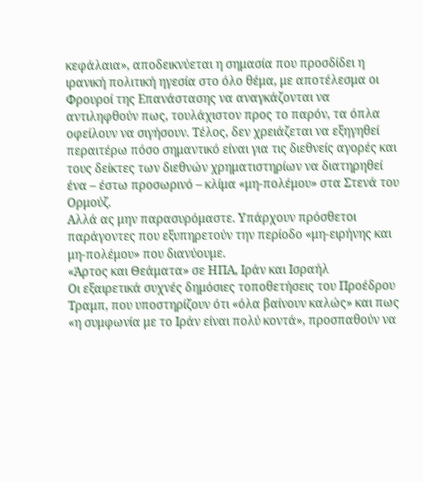κεφάλαια», αποδεικνύεται η σημασία που προσδίδει η ιρανική πολιτική ηγεσία στο όλο θέμα, με αποτέλεσμα οι Φρουροί της Επανάστασης να αναγκάζονται να αντιληφθούν πως, τουλάχιστον προς το παρόν, τα όπλα οφείλουν να σιγήσουν. Τέλος, δεν χρειάζεται να εξηγηθεί περαιτέρω πόσο σημαντικό είναι για τις διεθνείς αγορές και τους δείκτες των διεθνών χρηματιστηρίων να διατηρηθεί ένα – έστω προσωρινό – κλίμα «μη-πολέμου» στα Στενά του Ορμούζ.
Αλλά ας μην παρασυρόμαστε. Υπάρχουν πρόσθετοι παράγοντες που εξυπηρετούν την περίοδο «μη-ειρήνης και μη-πολέμου» που διανύουμε.
«Άρτος και Θεάματα» σε ΗΠΑ, Ιράν και Ισραήλ
Οι εξαιρετικά συχνές δημόσιες τοποθετήσεις του Προέδρου Τραμπ, που υποστηρίζουν ότι «όλα βαίνουν καλώς» και πως «η συμφωνία με το Ιράν είναι πολύ κοντά», προσπαθούν να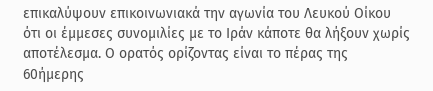επικαλύψουν επικοινωνιακά την αγωνία του Λευκού Οίκου ότι οι έμμεσες συνομιλίες με το Ιράν κάποτε θα λήξουν χωρίς αποτέλεσμα. Ο ορατός ορίζοντας είναι το πέρας της 60ήμερης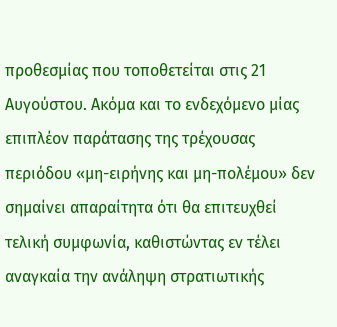προθεσμίας που τοποθετείται στις 21 Αυγούστου. Ακόμα και το ενδεχόμενο μίας επιπλέον παράτασης της τρέχουσας περιόδου «μη-ειρήνης και μη-πολέμου» δεν σημαίνει απαραίτητα ότι θα επιτευχθεί τελική συμφωνία, καθιστώντας εν τέλει αναγκαία την ανάληψη στρατιωτικής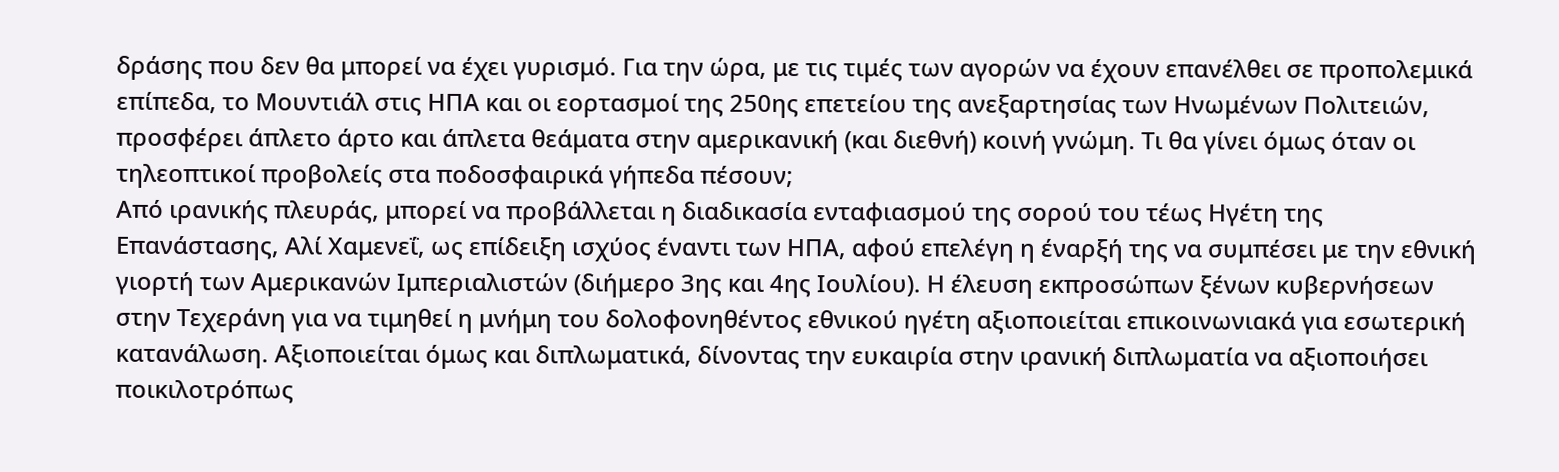δράσης που δεν θα μπορεί να έχει γυρισμό. Για την ώρα, με τις τιμές των αγορών να έχουν επανέλθει σε προπολεμικά επίπεδα, το Μουντιάλ στις ΗΠΑ και οι εορτασμοί της 250ης επετείου της ανεξαρτησίας των Ηνωμένων Πολιτειών, προσφέρει άπλετο άρτο και άπλετα θεάματα στην αμερικανική (και διεθνή) κοινή γνώμη. Τι θα γίνει όμως όταν οι τηλεοπτικοί προβολείς στα ποδοσφαιρικά γήπεδα πέσουν;
Από ιρανικής πλευράς, μπορεί να προβάλλεται η διαδικασία ενταφιασμού της σορού του τέως Ηγέτη της Επανάστασης, Αλί Χαμενεΐ, ως επίδειξη ισχύος έναντι των ΗΠΑ, αφού επελέγη η έναρξή της να συμπέσει με την εθνική γιορτή των Αμερικανών Ιμπεριαλιστών (διήμερο 3ης και 4ης Ιουλίου). Η έλευση εκπροσώπων ξένων κυβερνήσεων στην Τεχεράνη για να τιμηθεί η μνήμη του δολοφονηθέντος εθνικού ηγέτη αξιοποιείται επικοινωνιακά για εσωτερική κατανάλωση. Αξιοποιείται όμως και διπλωματικά, δίνοντας την ευκαιρία στην ιρανική διπλωματία να αξιοποιήσει ποικιλοτρόπως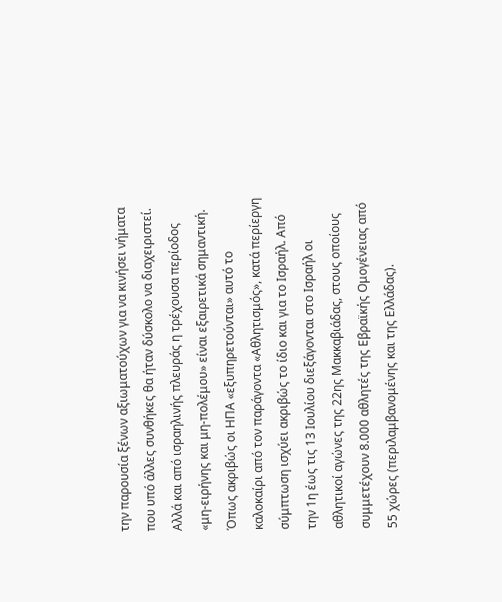την παρουσία ξένων αξιωματούχων για να κινήσει νήματα που υπό άλλες συνθήκες θα ήταν δύσκολο να διαχειριστεί.
Αλλά και από ισραηλινής πλευράς η τρέχουσα περίοδος «μη-ειρήνης και μη-πολέμου» είναι εξαιρετικά σημαντική. Όπως ακριβώς οι ΗΠΑ «εξυπηρετούνται» αυτό το καλοκαίρι από τον παράγοντα «Αθλητισμός», κατά περίεργη σύμπτωση ισχύει ακριβώς το ίδιο και για το Ισραήλ. Από την 1η έως τις 13 Ιουλίου διεξάγονται στο Ισραήλ οι αθλητικοί αγώνες της 22ης Μακκαβιάδας, στους οποίους συμμετέχουν 8.000 αθλητές της Εβραϊκής Ομογένειας από 55 χώρες (περιλαμβανομένης και της Ελλάδας).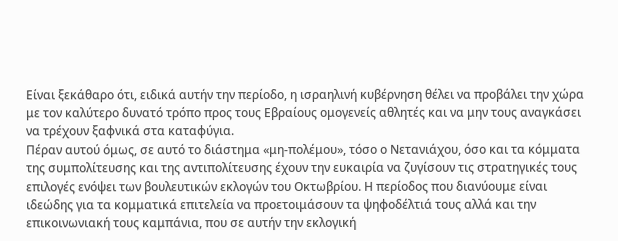Είναι ξεκάθαρο ότι, ειδικά αυτήν την περίοδο, η ισραηλινή κυβέρνηση θέλει να προβάλει την χώρα με τον καλύτερο δυνατό τρόπο προς τους Εβραίους ομογενείς αθλητές και να μην τους αναγκάσει να τρέχουν ξαφνικά στα καταφύγια.
Πέραν αυτού όμως, σε αυτό το διάστημα «μη-πολέμου», τόσο ο Νετανιάχου, όσο και τα κόμματα της συμπολίτευσης και της αντιπολίτευσης έχουν την ευκαιρία να ζυγίσουν τις στρατηγικές τους επιλογές ενόψει των βουλευτικών εκλογών του Οκτωβρίου. Η περίοδος που διανύουμε είναι ιδεώδης για τα κομματικά επιτελεία να προετοιμάσουν τα ψηφοδέλτιά τους αλλά και την επικοινωνιακή τους καμπάνια, που σε αυτήν την εκλογική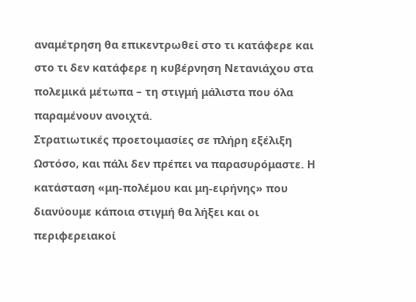αναμέτρηση θα επικεντρωθεί στο τι κατάφερε και στο τι δεν κατάφερε η κυβέρνηση Νετανιάχου στα πολεμικά μέτωπα – τη στιγμή μάλιστα που όλα παραμένουν ανοιχτά.
Στρατιωτικές προετοιμασίες σε πλήρη εξέλιξη
Ωστόσο, και πάλι δεν πρέπει να παρασυρόμαστε. Η κατάσταση «μη-πολέμου και μη-ειρήνης» που διανύουμε κάποια στιγμή θα λήξει και οι περιφερειακοί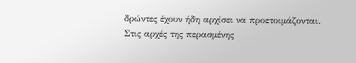δρώντες έχουν ήδη αρχίσει να προετοιμάζονται. Στις αρχές της περασμένης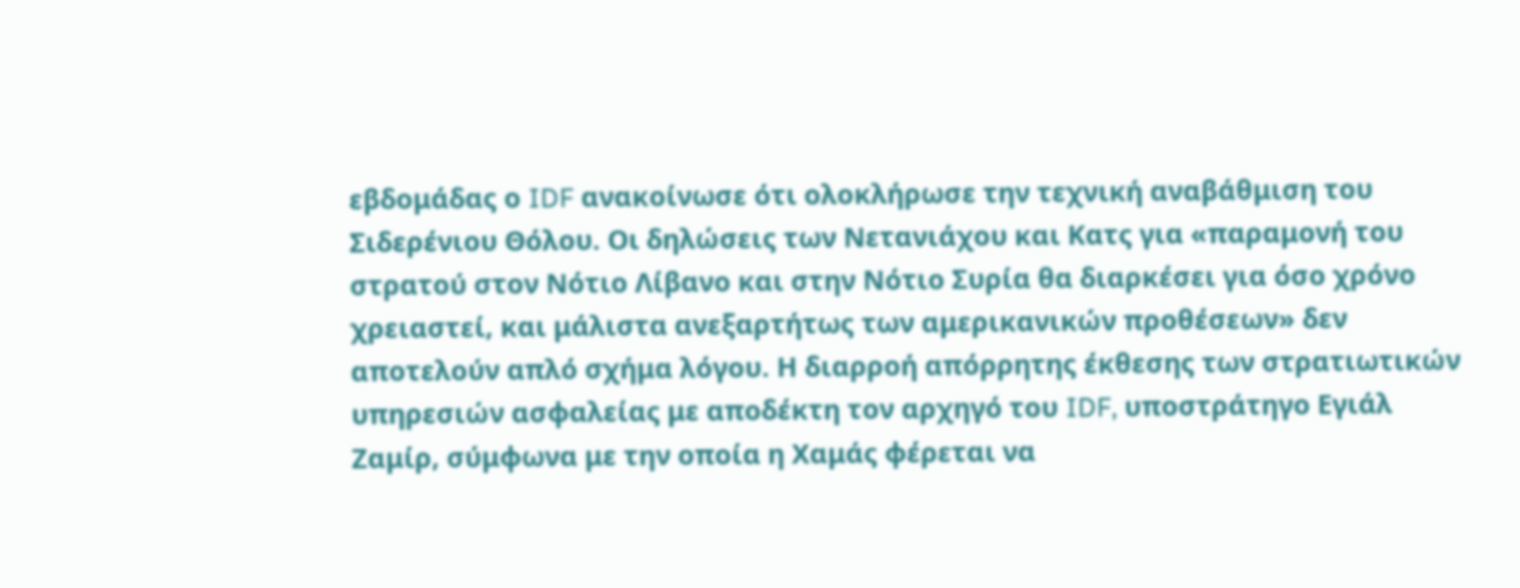εβδομάδας ο IDF ανακοίνωσε ότι ολοκλήρωσε την τεχνική αναβάθμιση του Σιδερένιου Θόλου. Οι δηλώσεις των Νετανιάχου και Κατς για «παραμονή του στρατού στον Νότιο Λίβανο και στην Νότιο Συρία θα διαρκέσει για όσο χρόνο χρειαστεί, και μάλιστα ανεξαρτήτως των αμερικανικών προθέσεων» δεν αποτελούν απλό σχήμα λόγου. Η διαρροή απόρρητης έκθεσης των στρατιωτικών υπηρεσιών ασφαλείας με αποδέκτη τον αρχηγό του IDF, υποστράτηγο Εγιάλ Ζαμίρ, σύμφωνα με την οποία η Χαμάς φέρεται να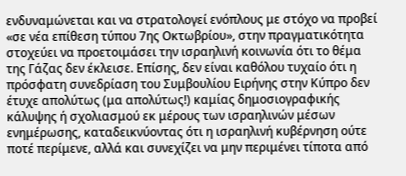ενδυναμώνεται και να στρατολογεί ενόπλους με στόχο να προβεί «σε νέα επίθεση τύπου 7ης Οκτωβρίου», στην πραγματικότητα στοχεύει να προετοιμάσει την ισραηλινή κοινωνία ότι το θέμα της Γάζας δεν έκλεισε. Επίσης, δεν είναι καθόλου τυχαίο ότι η πρόσφατη συνεδρίαση του Συμβουλίου Ειρήνης στην Κύπρο δεν έτυχε απολύτως (μα απολύτως!) καμίας δημοσιογραφικής κάλυψης ή σχολιασμού εκ μέρους των ισραηλινών μέσων ενημέρωσης, καταδεικνύοντας ότι η ισραηλινή κυβέρνηση ούτε ποτέ περίμενε, αλλά και συνεχίζει να μην περιμένει τίποτα από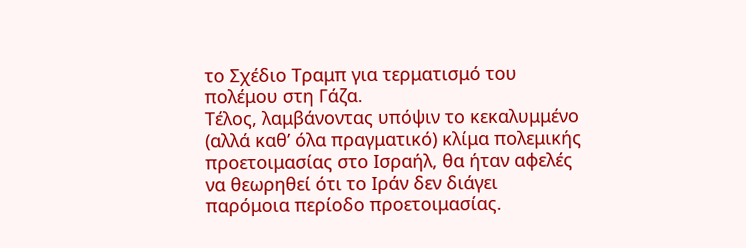το Σχέδιο Τραμπ για τερματισμό του πολέμου στη Γάζα.
Τέλος, λαμβάνοντας υπόψιν το κεκαλυμμένο (αλλά καθ’ όλα πραγματικό) κλίμα πολεμικής προετοιμασίας στο Ισραήλ, θα ήταν αφελές να θεωρηθεί ότι το Ιράν δεν διάγει παρόμοια περίοδο προετοιμασίας.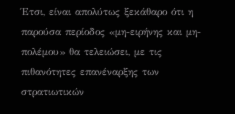Έτσι, είναι απολύτως ξεκάθαρο ότι η παρούσα περίοδος «μη-ειρήνης και μη-πολέμου» θα τελειώσει, με τις πιθανότητες επανέναρξης των στρατιωτικών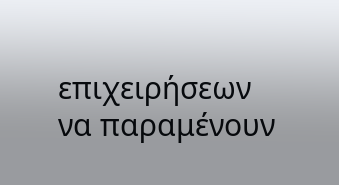επιχειρήσεων να παραμένουν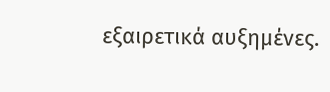εξαιρετικά αυξημένες.